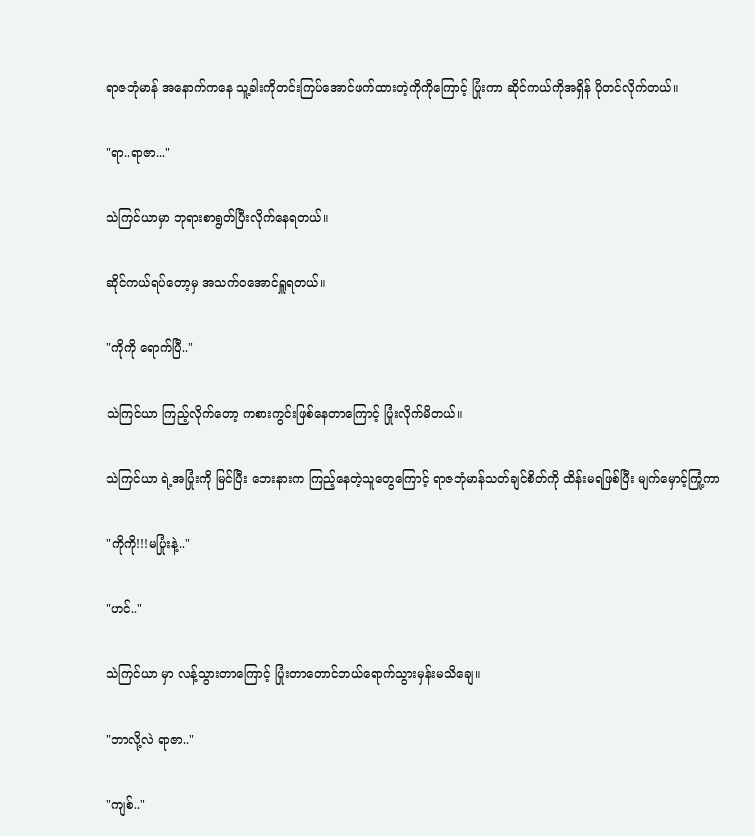ရာဇဘုံမာန် အနောက်ကနေ သူ့ခါးကိုတင်းကြပ်အောင်ဖက်ထားတဲ့ကိုကိုကြောင့် ပြုံးကာ ဆိုင်ကယ်ကိုအရှိန် ပိုတင်လိုက်တယ်။

"ရာ..ရာဇာ..."

သဲကြင်ယာမှာ ဘုရားစာရွတ်ပြီးလိုက်နေရတယ်။

ဆိုင်ကယ်ရပ်တော့မှ အသက်ဝအောင်ရှူရတယ်။

"ကိုကို ရောက်ပြီ.."

သဲကြင်ယာ ကြည့်လိုက်တော့ ကစားကွင်းဖြစ်နေတာကြောင့် ပြုံးလိုက်မိတယ်။

သဲကြင်ယာ ရဲ့အပြုံးကို မြင်ပြီး ဘေးနားက ကြည့်နေတဲ့သူတွေကြောင့် ရာဇဘုံမာန်သတ်ချင်စိတ်ကို ထိန်းမရဖြစ်ပြီး မျက်မှောင့်ကြုံ့ကာ

"ကိုကို!!!မပြုံးနဲ့.."

"ဟင်.."

သဲကြင်ယာ မှာ လန့်သွားတာကြောင့် ပြုံးတာတောင်ဘယ်ရောက်သွားမှန်းမသိချေ။

"ဘာလို့လဲ ရာဇာ.."

"ကျစ်.."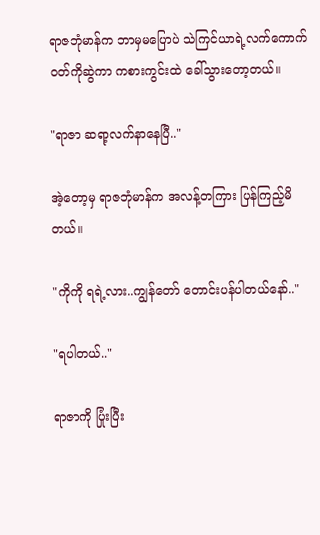ရာဇဘုံမာန်က ဘာမှမပြောပဲ သဲကြင်ယာရဲ့လက်ကောက်ဝတ်ကိုဆွဲကာ ကစားကွင်းထဲ ခေါ်သွားတော့တယ်။

"ရာဇာ ဆရာ့လက်နာနေပြီ.."

အဲ့တော့မှ ရာဇဘုံမာန်က အလန့်တကြား ပြန်ကြည့်မိတယ်။

"ကိုကို ရရဲ့လား..ကျွန်တော် တောင်းပန်ပါတယ်နော်.."

"ရပါတယ်.."

ရာဇာကို ပြုံးပြီး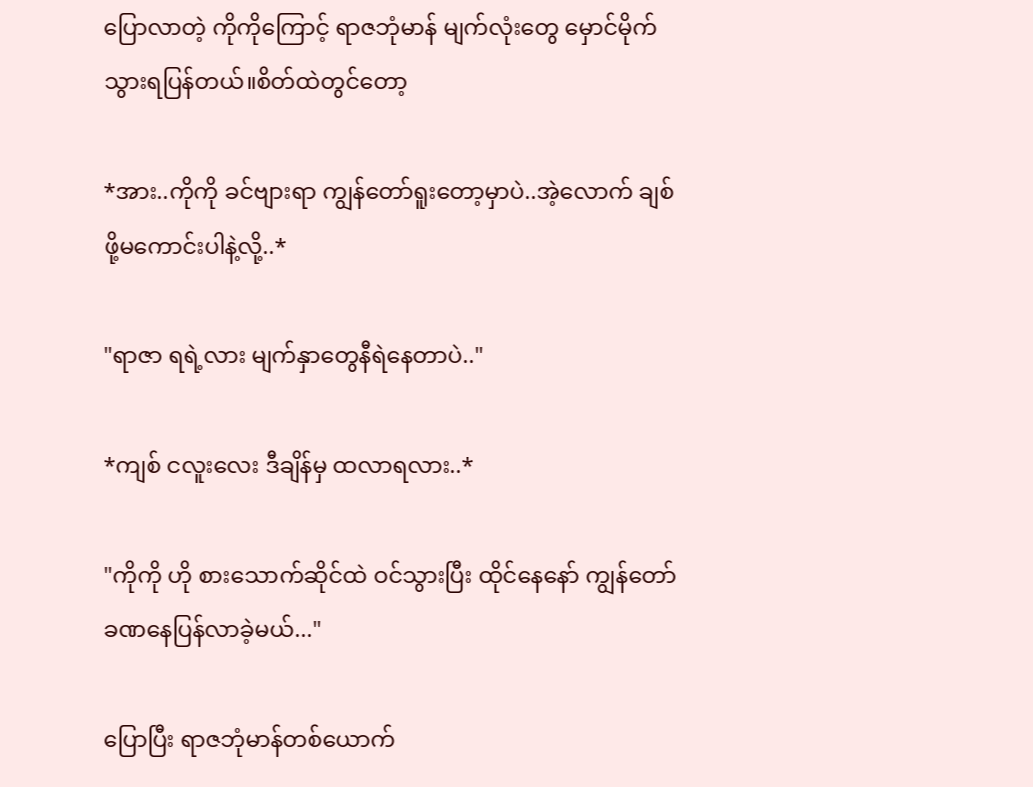ပြောလာတဲ့ ကိုကိုကြောင့် ရာဇဘုံမာန် မျက်လုံးတွေ မှောင်မိုက်သွားရပြန်တယ်။စိတ်ထဲတွင်တော့

*အား..ကိုကို ခင်ဗျားရာ ကျွန်တော်ရူးတော့မှာပဲ..အဲ့လောက် ချစ်ဖို့မကောင်းပါနဲ့လို့..*

"ရာဇာ ရရဲ့လား မျက်နှာတွေနီရဲနေတာပဲ.."

*ကျစ် ငလူးလေး ဒီချိန်မှ ထလာရလား..*

"ကိုကို ဟို စားသောက်ဆိုင်ထဲ ဝင်သွားပြီး ထိုင်နေနော် ကျွန်တော် ခဏနေပြန်လာခဲ့မယ်..."

ပြောပြီး ရာဇဘုံမာန်တစ်ယောက်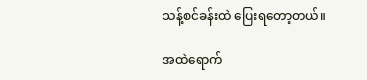သန့်စင်ခန်းထဲ ပြေးရတော့တယ်။

အထဲရောက်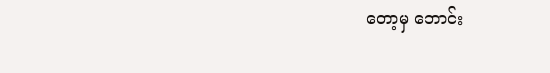တော့မှ ဘောင်း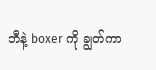ဘီနဲ့ boxer ကို ချွတ်ကာ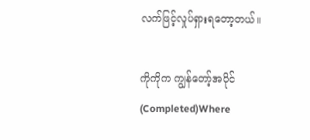လက်ဖြင့်လှုပ်ရှားရတော့တယ်။

ကိုကိုက ကျွန်တော့်အပိုင် (Completed)Where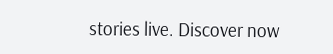stories live. Discover now